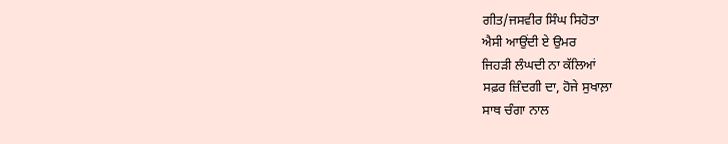ਗੀਤ/ਜਸਵੀਰ ਸਿੰਘ ਸਿਹੋਤਾ
ਐਸੀ ਆਉਂਦੀ ਏ ਉਮਰ
ਜਿਹੜੀ ਲੰਘਦੀ ਨਾ ਕੱਲਿਆਂ
ਸਫ਼ਰ ਜ਼ਿੰਦਗੀ ਦਾ, ਹੋਜੇ ਸੁਖਾਲ਼ਾ
ਸਾਥ ਚੰਗਾ ਨਾਲ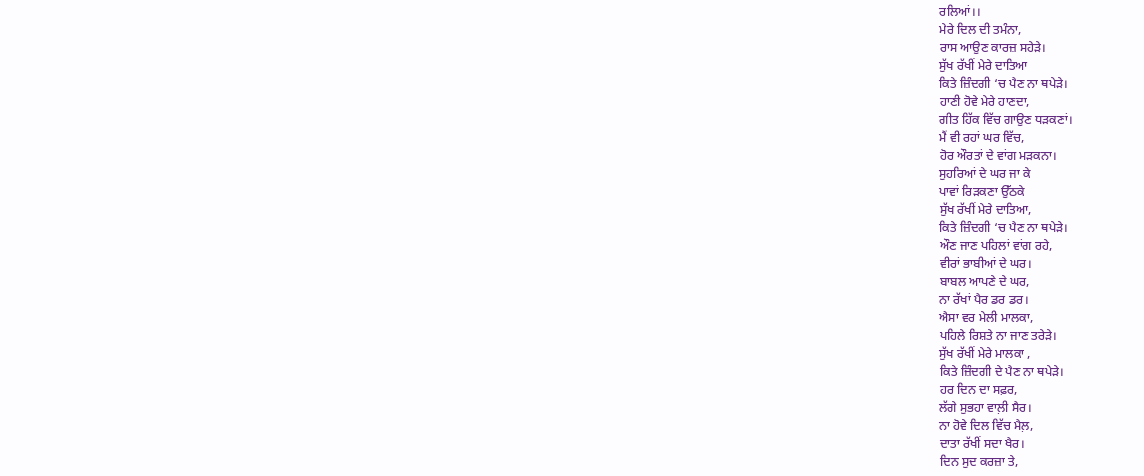ਰਲਿਆਂ।।
ਮੇਰੇ ਦਿਲ ਦੀ ਤਮੰਨਾ,
ਰਾਸ ਆਉਣ ਕਾਰਜ਼ ਸਹੇੜੇ।
ਸੁੱਖ ਰੱਖੀਂ ਮੇਰੇ ਦਾਤਿਆ
ਕਿਤੇ ਜ਼ਿੰਦਗੀ ‘ਚ ਪੈਣ ਨਾ ਥਪੇੜੇ।
ਹਾਣੀ ਹੋਵੇ ਮੇਰੇ ਹਾਣਦਾ,
ਗੀਤ ਹਿੱਕ ਵਿੱਚ ਗਾਉਣ ਧੜਕਣਾਂ।
ਮੈਂ ਵੀ ਰਹਾਂ ਘਰ ਵਿੱਚ,
ਹੋਰ ਔਰਤਾਂ ਦੇ ਵਾਂਗ ਮੜਕਨਾ।
ਸੁਹਰਿਆਂ ਦੇ ਘਰ ਜਾ ਕੇ
ਪਾਵਾਂ ਰਿੜਕਣਾ ਉੱਠਕੇ
ਸੁੱਖ ਰੱਖੀਂ ਮੇਰੇ ਦਾਤਿਆ,
ਕਿਤੇ ਜ਼ਿੰਦਗੀ ‘ਚ ਪੈਣ ਨਾ ਥਪੇੜੇ।
ਔਣ ਜਾਣ ਪਹਿਲਾਂ ਵਾਂਗ ਰਹੇ,
ਵੀਰਾਂ ਭਾਬੀਆਂ ਦੇ ਘਰ।
ਬਾਬਲ ਆਪਣੇ ਦੇ ਘਰ,
ਨਾ ਰੱਖਾਂ ਪੈਰ ਡਰ ਡਰ।
ਐਸਾ ਵਰ ਮੇਲੀ ਮਾਲਕਾ,
ਪਹਿਲੇ ਰਿਸ਼ਤੇ ਨਾ ਜਾਣ ਤਰੇੜੇ।
ਸੁੱਖ ਰੱਖੀਂ ਮੇਰੇ ਮਾਲਕਾ ,
ਕਿਤੇ ਜ਼ਿੰਦਗੀ ਦੇ ਪੈਣ ਨਾ ਥਪੇੜੇ।
ਹਰ ਦਿਨ ਦਾ ਸਫ਼ਰ,
ਲੱਗੇ ਸੁਭਹਾ ਵਾਲ਼ੀ ਸੈਰ।
ਨਾ ਹੋਵੇ ਦਿਲ ਵਿੱਚ ਮੈਲ਼,
ਦਾਤਾ ਰੱਖੀਂ ਸਦਾ ਖੈਰ।
ਦਿਨ ਸੁਦ ਕਰਜ਼ਾ ਤੇ,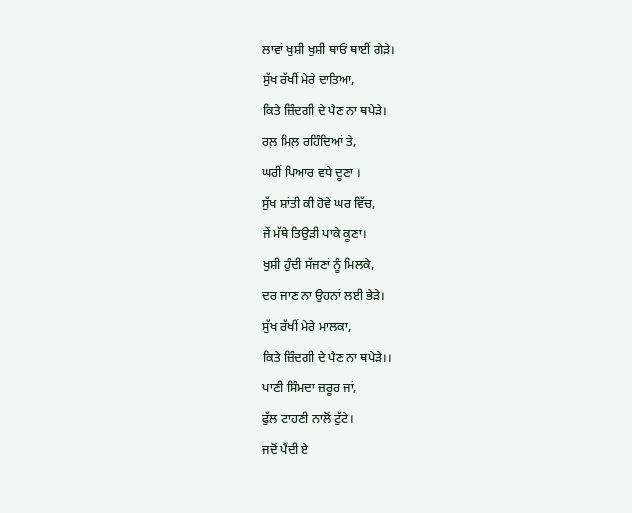ਲਾਵਾਂ ਖੁਸ਼ੀ ਖੁਸ਼ੀ ਥਾਓਂ ਥਾਈਂ ਗੇੜੇ।
ਸੁੱਖ ਰੱਖੀਂ ਮੇਰੇ ਦਾਤਿਆ,
ਕਿਤੇ ਜ਼ਿੰਦਗੀ ਦੇ ਪੈਣ ਨਾ ਥਪੇੜੇ।
ਰਲ਼ ਮਿਲ਼ ਰਹਿੰਦਿਆਂ ਤੇ,
ਘਰੀਂ ਪਿਆਰ ਵਧੇ ਦੂਣਾ ।
ਸੁੱਖ ਸ਼ਾਂਤੀ ਕੀ ਹੋਵੇ ਘਰ ਵਿੱਚ,
ਜੇਂ ਮੱਥੇ ਤਿਉੜੀ ਪਾਕੇ ਕੂਣਾ।
ਖੁਸ਼ੀ ਹੁੰਦੀ ਸੱਜਣਾਂ ਨੂੰ ਮਿਲਕੇ,
ਦਰ ਜਾਣ ਨਾ ਉਹਨਾਂ ਲਈ ਭੇੜੇ।
ਸੁੱਖ ਰੱਖੀਂ ਮੇਰੇ ਮਾਲਕਾ,
ਕਿਤੇ ਜ਼ਿੰਦਗੀ ਦੇ ਪੈਣ ਨਾ ਥਪੇੜੇ।।
ਪਾਣੀ ਸਿੰਮਦਾ ਜ਼ਰੂਰ ਜਾਂ,
ਫੁੱਲ ਟਾਹਣੀ ਨਾਲੋਂ ਟੁੱਟੇ।
ਜਦੋਂ ਪੈਂਦੀ ਏ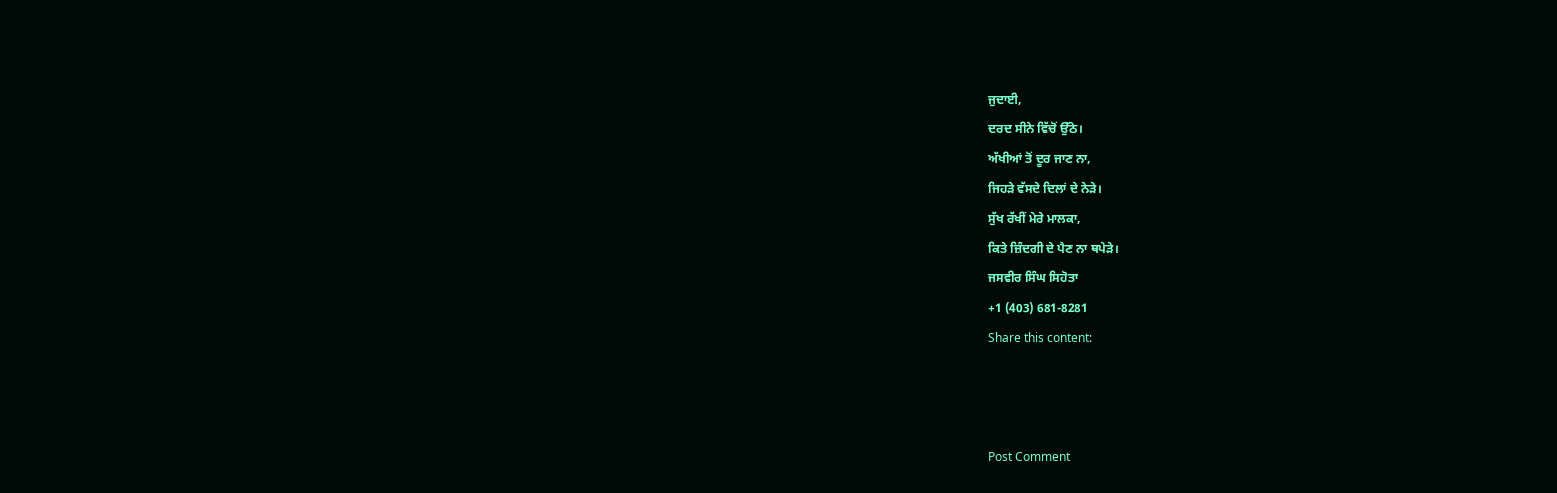ਜੁਦਾਈ,
ਦਰਦ ਸੀਨੇ ਵਿੱਚੋਂ ਉੱਠੇ।
ਅੱਖੀਆਂ ਤੋਂ ਦੂਰ ਜਾਣ ਨਾ,
ਜਿਹੜੇ ਵੱਸਦੇ ਦਿਲਾਂ ਦੇ ਨੇੜੇ।
ਸੁੱਖ ਰੱਖੀਂ ਮੇਰੇ ਮਾਲਕਾ,
ਕਿਤੇ ਜ਼ਿੰਦਗੀ ਦੇ ਪੈਣ ਨਾ ਥਪੇੜੇ।
ਜਸਵੀਰ ਸਿੰਘ ਸਿਹੋਤਾ
+1 (403) 681-8281
Share this content:



Post Comment